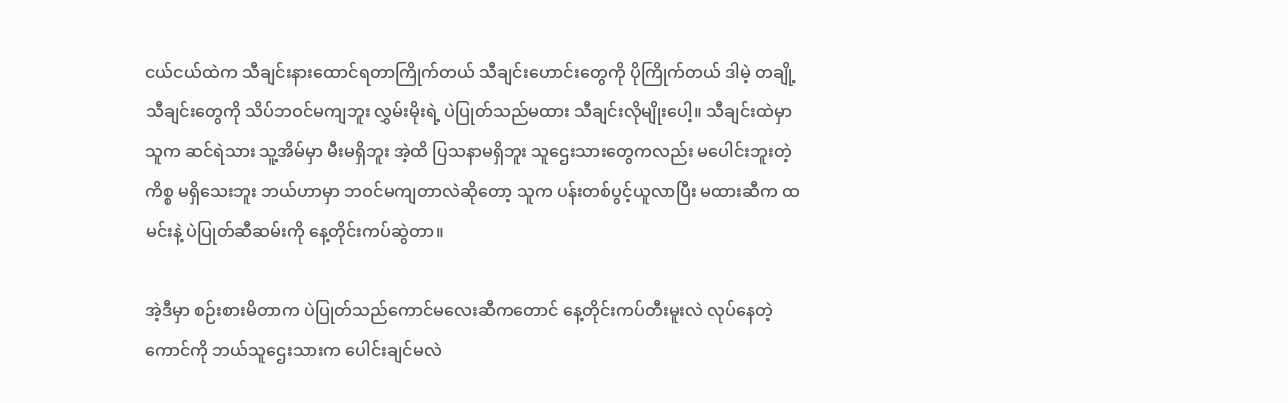ငယ်ငယ်ထဲက သီချင်းနားထောင်ရတာကြိုက်တယ် သီချင်းဟောင်းတွေကို ပိုကြိုက်တယ် ဒါမဲ့ တချို့သီချင်းတွေကို သိပ်ဘဝင်မကျဘူး လွှမ်းမိုးရဲ့ ပဲပြုတ်သည်မထား သီချင်းလိုမျိုးပေါ့။ သီချင်းထဲမှာ သူက ဆင်ရဲသား သူ့အိမ်မှာ မီးမရှိဘူး အဲ့ထိ ပြသနာမရှိဘူး သူဌေးသားတွေကလည်း မပေါင်းဘူးတဲ့ ကိစ္စ မရှိသေးဘူး ဘယ်ဟာမှာ ဘဝင်မကျတာလဲဆိုတော့ သူက ပန်းတစ်ပွင့်ယူလာပြီး မထားဆီက ထမင်းနဲ့ ပဲပြုတ်ဆီဆမ်းကို နေ့တိုင်းကပ်ဆွဲတာ။

အဲ့ဒီမှာ စဉ်းစားမိတာက ပဲပြုတ်သည်ကောင်မလေးဆီကတောင် နေ့တိုင်းကပ်တီးမူးလဲ လုပ်နေတဲ့ကောင်ကို ဘယ်သူဌေးသားက ပေါင်းချင်မလဲ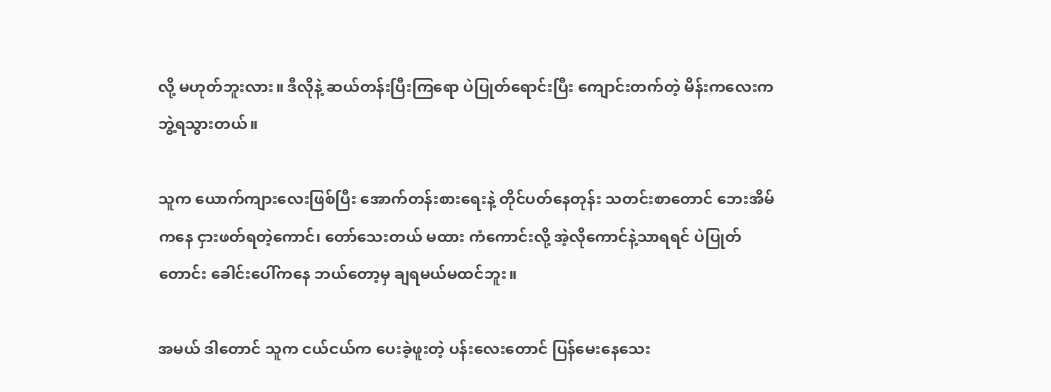လို့ မဟုတ်ဘူးလား။ ဒီလိုနဲ့ ဆယ်တန်းပြီးကြရော ပဲပြုတ်ရောင်းပြီး ကျောင်းတက်တဲ့ မိန်းကလေးက ဘွဲ့ရသွားတယ်။

သူက ယောက်ကျားလေးဖြစ်ပြီး အောက်တန်းစားရေးနဲ့ တိုင်ပတ်နေတုန်း သတင်းစာတောင် ဘေးအိမ်ကနေ ငှားဖတ်ရတဲ့ကောင်၊ တော်သေးတယ် မထား ကံကောင်းလို့ အဲ့လိုကောင်နဲ့သာရရင် ပဲပြုတ်တောင်း ခေါင်းပေါ်ကနေ ဘယ်တော့မှ ချရမယ်မထင်ဘူး။

အမယ် ဒါတောင် သူက ငယ်ငယ်က ပေးခဲ့ဖူးတဲ့ ပန်းလေးတောင် ပြန်မေးနေသေး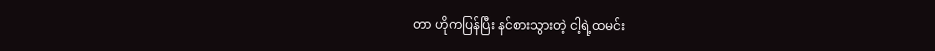တာ ဟိုကပြန်ပြီး နင်စားသွားတဲ့ ငါ့ရဲ့ထမင်း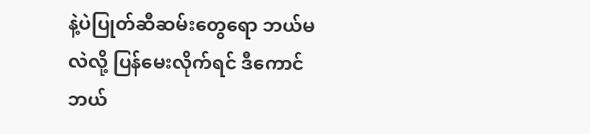နဲ့ပဲပြုတ်ဆီဆမ်းတွေရော ဘယ်မလဲလို့ ပြန်မေးလိုက်ရင် ဒီကောင် ဘယ်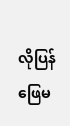လိုပြန်ဖြေမ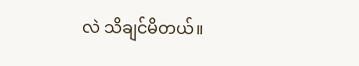လဲ သိချင်မိတယ်။